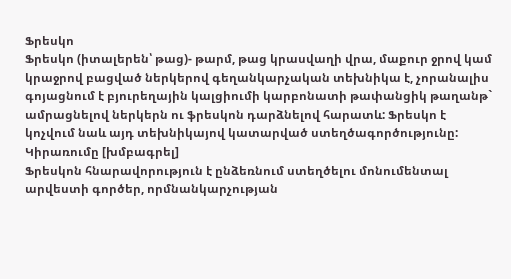Ֆրեսկո
Ֆրեսկո (իտալերեն՝ թաց)- թարմ, թաց կրասվաղի վրա, մաքուր ջրով կամ կրաջրով բացված ներկերով գեղանկարչական տեխնիկա է, չորանալիս գոյացնում է բյուրեղային կալցիումի կարբոնատի թափանցիկ թաղանթ` ամրացնելով ներկերն ու ֆրեսկոն դարձնելով հարատև: Ֆրեսկո է կոչվում նաև այդ տեխնիկայով կատարված ստեղծագործությունը:
Կիրառումը [խմբագրել]
Ֆրեսկոն հնարավորություն է ընձեռնում ստեղծելու մոնումենտալ արվեստի գործեր, որմնանկարչության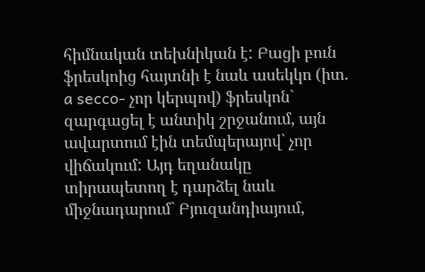հիմնական տեխնիկան է: Բացի բուն ֆրեսկոից հայտնի է նաև ասեկկո (իտ. a secco- չոր կերպով) ֆրեսկոն` զարգացել է անտիկ շրջանում, այն ավարտում էին տեմպերայով` չոր վիճակում: Այդ եղանակը տիրապետող է դարձել նաև միջնադարում` Բյուզանդիայում,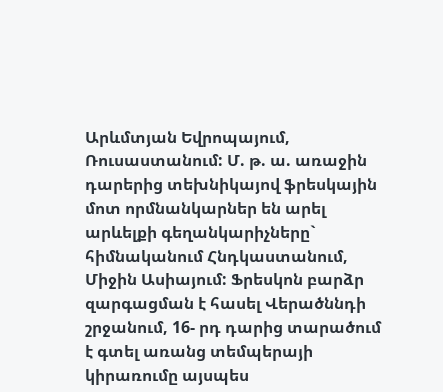Արևմտյան Եվրոպայում, Ռուսաստանում: Մ. թ. ա. առաջին դարերից տեխնիկայով ֆրեսկային մոտ որմնանկարներ են արել արևելքի գեղանկարիչները` հիմնականում Հնդկաստանում, Միջին Ասիայում: Ֆրեսկոն բարձր զարգացման է հասել Վերածննդի շրջանում, 16- րդ դարից տարածում է գտել առանց տեմպերայի կիրառումը այսպես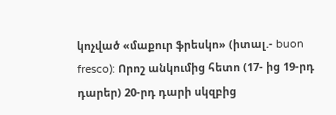կոչված «մաքուր ֆրեսկո» (իտալ.- buon fresco): Որոշ անկումից հետո (17- ից 19-րդ դարեր) 20-րդ դարի սկզբից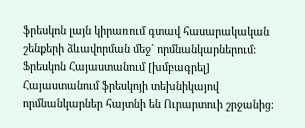ֆրեսկոն լայն կիրառում գտավ հասարակական շենքերի ձևավորման մեջ` որմնանկարներում:
Ֆրեսկոն Հայաստանում [խմբագրել]
Հայաստանում ֆրեսկոյի տեխնիկայով որմնանկարներ հայտնի են Ուրարտուի շրջանից: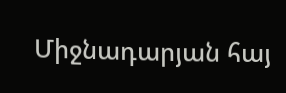Միջնադարյան հայ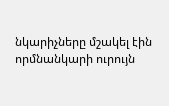նկարիչները մշակել էին որմնանկարի ուրույն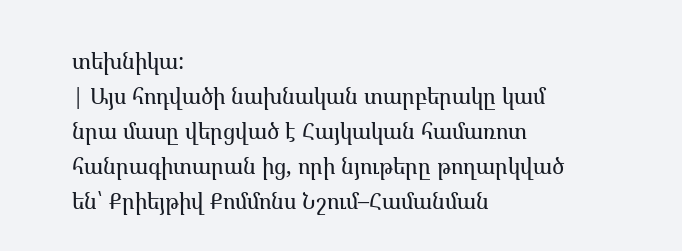տեխնիկա:
| Այս հոդվածի նախնական տարբերակը կամ նրա մասը վերցված է Հայկական համառոտ հանրագիտարան ից, որի նյութերը թողարկված են՝ Քրիեյթիվ Քոմմոնս Նշում–Համանման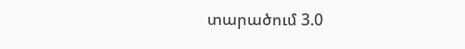տարածում 3.0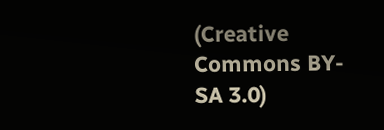(Creative Commons BY-SA 3.0)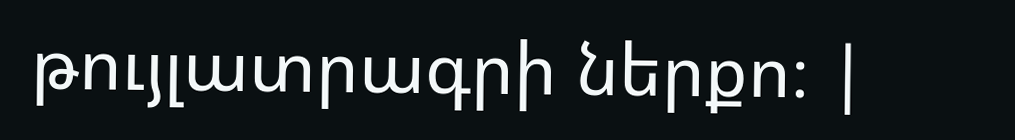թույլատրագրի ներքո։ |